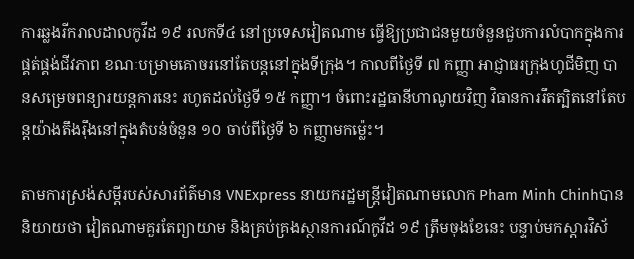ការឆ្លងរីករាលដាលកូវីដ ១៩ រលកទី៤ នៅប្រទេសវៀតណាម ធ្វើឱ្យប្រជាជនមួយចំនួនជួបការលំបាកក្នុងការផ្គត់ផ្គង់ជីវភាព ខណៈបម្រាមគោចរនៅតែបន្តនៅក្នុងទីក្រុង។ កាលពីថ្ងៃទី ៧ កញ្ញា អាជ្ញាធរក្រុងហូជីមិញ បានសម្រេចពន្យារយន្តការនេះ រហូតដល់ថ្ងៃទី ១៥ កញ្ញា។ ចំពោះរដ្ឋធានីហាណូយវិញ វិធានការរឹតត្បិតនៅតែបន្តយ៉ាងតឹងរ៉ឹងនៅក្នុងតំបន់ចំនួន ១០ ចាប់ពីថ្ងៃទី ៦ កញ្ញាមកម្ល៉េះ។

តាមការស្រង់សម្តីរបស់សារព័ត៌មាន VNExpress នាយករដ្ឋមន្ត្រីវៀតណាមលោក Pham Minh Chinhបាននិយាយថា វៀតណាមគួរតែព្យាយាម និងគ្រប់គ្រងស្ថានការណ៍កូវីដ ១៩ ត្រឹមចុងខែនេះ បន្ទាប់មកស្តារវិស័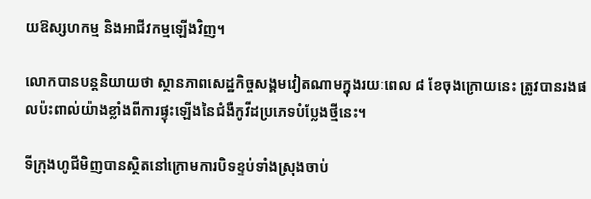យឱស្សហកម្ម និងអាជីវកម្មឡើងវិញ។

លោកបានបន្តនិយាយថា ស្ថានភាពសេដ្ឋកិច្ចសង្គមវៀតណាមក្នុងរយៈពេល ៨ ខែចុងក្រោយនេះ ត្រូវបានរងផលប៉ះពាល់យ៉ាងខ្លាំងពីការផ្ទុះឡើងនៃជំងឺកូវីដប្រភេទបំប្លែងថ្មីនេះ។

ទីក្រុងហូជីមិញបានស្ថិតនៅក្រោមការបិទខ្ទប់ទាំងស្រុងចាប់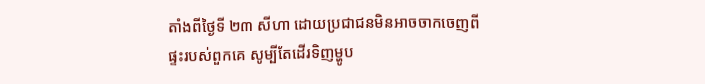តាំងពីថ្ងៃទី ២៣ សីហា ដោយប្រជាជនមិនអាចចាកចេញពីផ្ទះរបស់ពួកគេ សូម្បីតែដើរទិញម្ហូប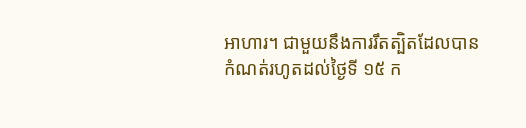អាហារ។ ជាមួយនឹងការរឹតត្បិតដែលបានកំណត់រហូតដល់ថ្ងៃទី ១៥ ក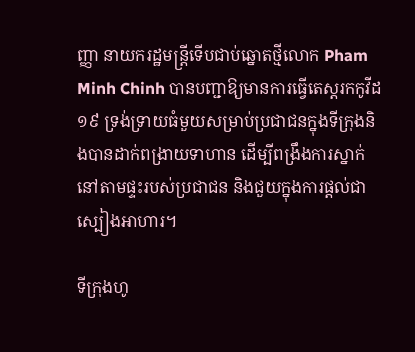ញ្ញា នាយករដ្ឋមន្រ្តីទើបជាប់ឆ្នោតថ្មីលោក Pham Minh Chinh បានបញ្ជាឱ្យមានការធ្វើតេស្តរកកូវីដ ១៩ ទ្រង់ទ្រាយធំមួយសម្រាប់ប្រជាជនក្នុងទីក្រុងនិងបានដាក់ពង្រាយទាហាន ដើម្បីពង្រឹងការស្នាក់នៅតាមផ្ទះរបស់ប្រជាជន និងជួយក្នុងការផ្តល់ជាស្បៀងអាហារ។

ទីក្រុងហូ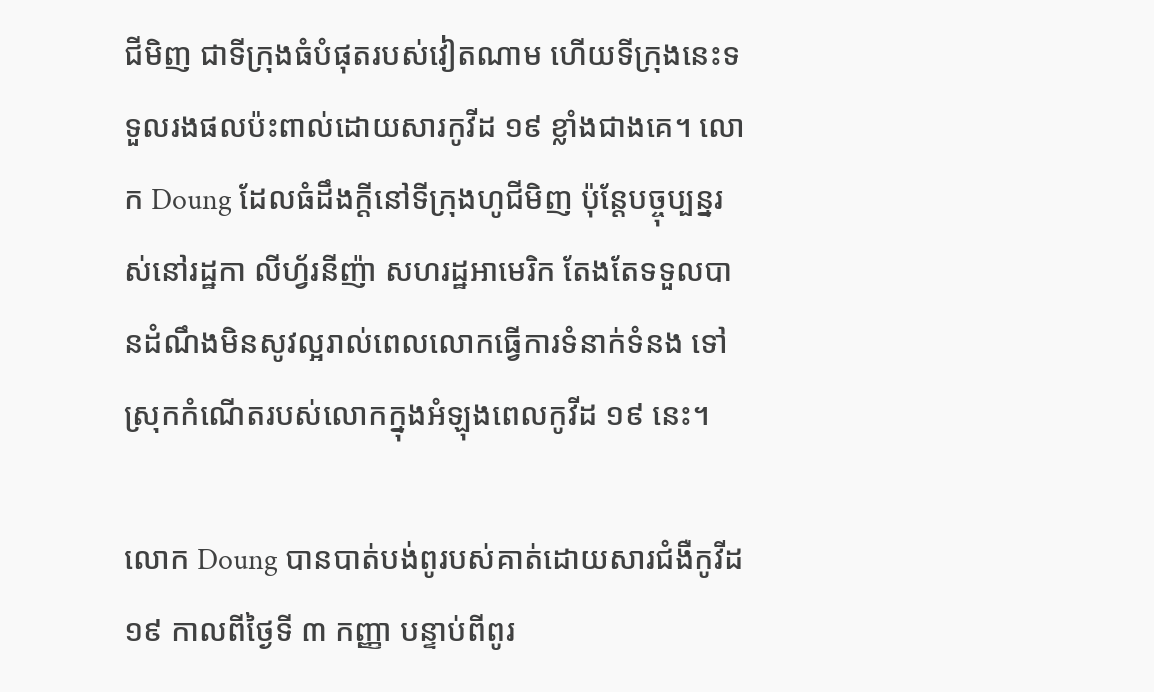ជីមិញ ជាទីក្រុងធំបំផុតរបស់វៀតណាម ហើយទីក្រុងនេះទទួលរងផលប៉ះពាល់ដោយសារកូវីដ ១៩ ខ្លាំងជាងគេ។ លោក Doung ដែលធំដឹងក្តីនៅទីក្រុងហូជីមិញ ប៉ុន្តែបច្ចុប្បន្នរស់នៅរដ្ឋកា លីហ្វ័រនីញ៉ា សហរដ្ឋអាមេរិក តែងតែទទួលបានដំណឹងមិនសូវល្អរាល់ពេលលោកធ្វើការទំនាក់ទំនង ទៅស្រុកកំណើតរបស់លោកក្នុងអំឡុងពេលកូវីដ ១៩ នេះ។

លោក Doung បានបាត់បង់ពូរបស់គាត់ដោយសារជំងឺកូវីដ ១៩ កាលពីថ្ងៃទី ៣ កញ្ញា បន្ទាប់ពីពូរ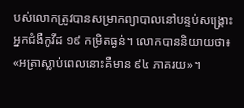បស់លោកត្រូវបានសម្រាកព្យាបាលនៅបន្ទប់សង្រ្គោះអ្នកជំងឺកូវីដ ១៩ កម្រិតធ្ងន់។ លោកបាននិយាយថា៖ «អត្រាស្លាប់ពេលនោះគឺមាន ៩៤ ភាគរយ»។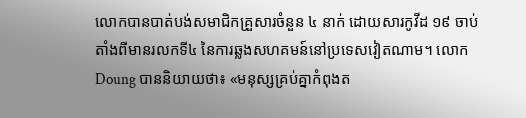លោកបានបាត់បង់សមាជិកគ្រួសារចំនួន ៤ នាក់ ដោយសារកូវីដ ១៩ ចាប់តាំងពីមានរលកទី៤ នៃការឆ្លងសហគមន៍នៅប្រទេសវៀតណាម។ លោក Doung បាននិយាយថា៖ «មនុស្សគ្រប់គ្នាកំពុងត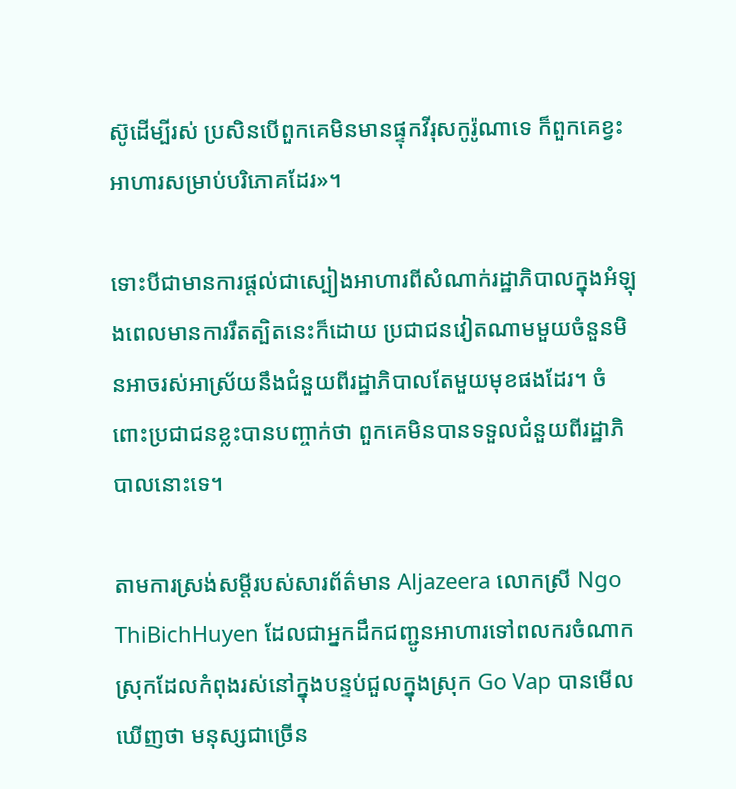ស៊ូដើម្បីរស់ ប្រសិនបើពួកគេមិនមានផ្ទុកវីរុសកូរ៉ូណាទេ ក៏ពួកគេខ្វះអាហារសម្រាប់បរិភោគដែរ»។

ទោះបីជាមានការផ្តល់ជាស្បៀងអាហារពីសំណាក់រដ្ឋាភិបាលក្នុងអំឡុងពេលមានការរឹតត្បិតនេះក៏ដោយ ប្រជាជនវៀតណាមមួយចំនួនមិនអាចរស់អាស្រ័យនឹងជំនួយពីរដ្ឋាភិបាលតែមួយមុខផងដែរ។ ចំពោះប្រជាជនខ្លះបានបញ្ចាក់ថា ពួកគេមិនបានទទួលជំនួយពីរដ្ឋាភិបាលនោះទេ។

តាមការស្រង់សម្តីរបស់សារព័ត៌មាន Aljazeera លោកស្រី Ngo ThiBichHuyen ដែលជាអ្នកដឹកជញ្ជូនអាហារទៅពលករចំណាកស្រុកដែលកំពុងរស់នៅក្នុងបន្ទប់ជួលក្នុងស្រុក Go Vap បានមើលឃើញថា មនុស្សជាច្រើន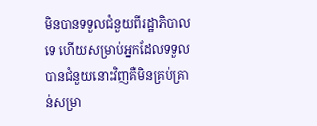មិនបានទទួលជំនួយពីរដ្ឋាភិបាលទេ ហើយសម្រាប់អ្នកដែលទទួលបានជំនួយនោះវិញគឺមិនគ្រប់គ្រាន់សម្រា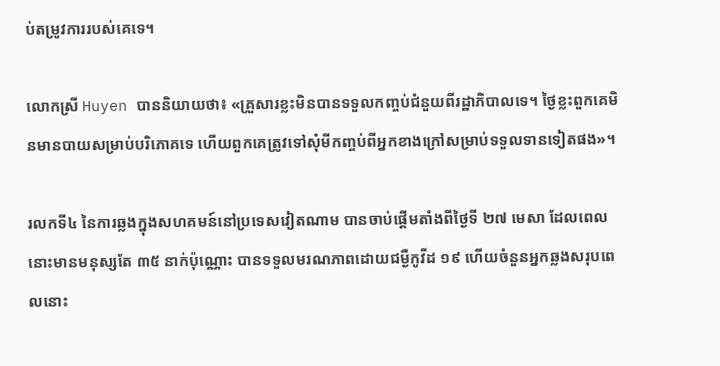ប់តម្រូវការរបស់គេទេ។

លោកស្រី Huyen បាននិយាយថា៖ «គ្រួសារខ្លះមិនបានទទួលកញ្ចប់ជំនួយពីរដ្ឋាភិបាលទេ។ ថ្ងៃខ្លះពួកគេមិនមានបាយសម្រាប់បរិភោគទេ ហើយពួកគេត្រូវទៅសុំមីកញ្ចប់ពីអ្នកខាងក្រៅសម្រាប់ទទួលទានទៀតផង»។

រលកទី៤ នៃការឆ្លងក្នុងសហគមន៍នៅប្រទេសវៀតណាម បានចាប់ផ្តើមតាំងពីថ្ងៃទី ២៧ មេសា ដែលពេលនោះមានមនុស្សតែ ៣៥ នាក់ប៉ុណ្ណោះ បានទទួលមរណភាពដោយជម្ងឺកូវីដ ១៩ ហើយចំនួនអ្នកឆ្លងសរុបពេលនោះ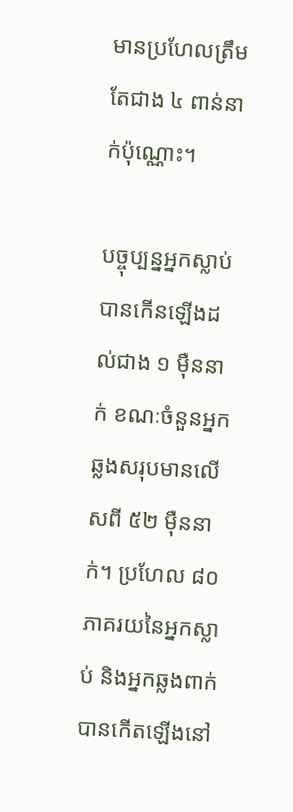មានប្រហែលត្រឹមតែជាង ៤ ពាន់នាក់ប៉ុណ្ណោះ។

បច្ចុប្បន្នអ្នកស្លាប់បានកើនឡើងដល់ជាង ១ ម៉ឺននាក់ ខណៈចំនួនអ្នកឆ្លងសរុបមានលើសពី ៥២ ម៉ឺននាក់។ ប្រហែល ៨០ ភាគរយនៃអ្នកស្លាប់ និងអ្នកឆ្លងពាក់បានកើតឡើងនៅ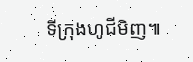ទីក្រុងហូជីមិញ៕